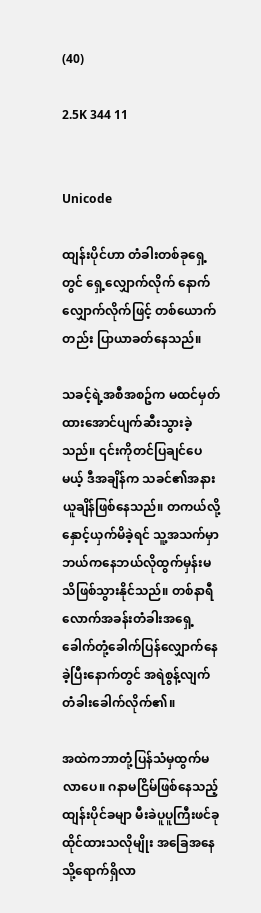(40)

2.5K 344 11


Unicode

ထျန်းပိုင်ဟာ တံခါးတစ်ခုရှေ့တွင် ရှေ့လျှောက်လိုက် နောက်လျှောက်လိုက်ဖြင့် တစ်ယောက်တည်း ပြာယာခတ်နေသည်။

သခင့်ရဲ့အစီအစဥ်က မထင်မှတ်ထားအောင်ပျက်ဆီးသွားခဲ့သည်။ ၎င်းကိုတင်ပြချင်ပေမယ့် ဒီအချိန်က သခင်၏အနားယူချိန်ဖြစ်နေသည်။ တကယ်လို့ နှောင့်ယှက်မိခဲ့ရင် သူ့အသက်မှာ ဘယ်ကနေဘယ်လိုထွက်မှန်းမသိဖြစ်သွားနိုင်သည်။ တစ်နာရီလောက်အခန်းတံခါးအရှေ့ ခေါက်တုံ့ခေါက်ပြန်လျှောက်နေခဲ့ပြီးနောက်တွင် အရဲစွန့်လျက် တံခါးခေါက်လိုက်၏။

အထဲကဘာတုံ့ပြန်သံမှထွက်မလာပေ။ ဂနာမငြိမ်ဖြစ်နေသည့် ထျန်းပိုင်ခမျာ မီးခဲပူပူကြီးဖင်ခုထိုင်ထားသလိုမျိုး အခြေအနေသို့ရောက်ရှိလာ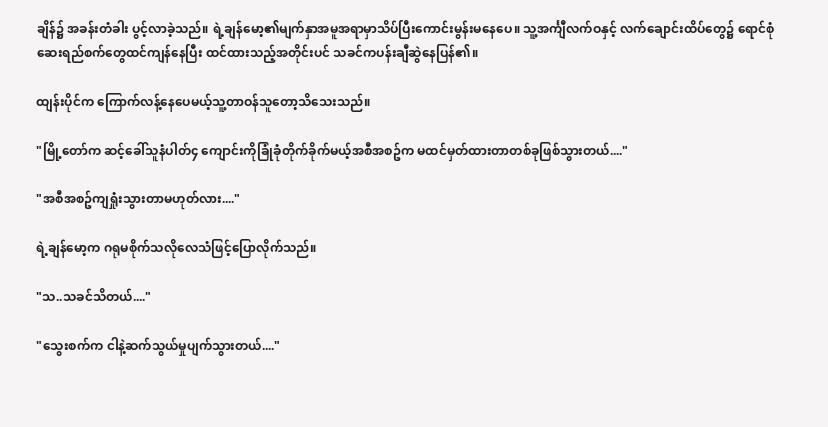ချိန်၌ အခန်းတံခါး ပွင့်လာခဲ့သည်။ ရဲ့ချန်မော့၏မျက်နှာအမူအရာမှာသိပ်ပြီးကောင်းမွန်းမနေပေ။ သူ့အင်္ကျီလက်ဝနှင့် လက်ချောင်းထိပ်တွေ၌ ရောင်စုံဆေးရည်စက်တွေထင်ကျန်နေပြီး ထင်ထားသည့်အတိုင်းပင် သခင်ကပန်းချီဆွဲနေပြန်၏။

ထျန်းပိုင်က ကြောက်လန့်နေပေမယ့်သူ့တာဝန်သူတော့သိသေးသည်။

"မြို့တော်က ဆင့်ခေါ်သူနံပါတ်၄ ကျောင်းကိုခြုံခုံတိုက်ခိုက်မယ့်အစီအစဥ်က မထင်မှတ်ထားတာတစ်ခုဖြစ်သွားတယ်...."

"အစီအစဥ်ကျရှုံးသွားတာမဟုတ်လား...."

ရဲ့ချန်မော့က ဂရုမစိုက်သလိုလေသံဖြင့်ပြောလိုက်သည်။

"သ..သခင်သိတယ်...."

"သွေးစက်က ငါနဲ့ဆက်သွယ်မှုပျက်သွားတယ်...."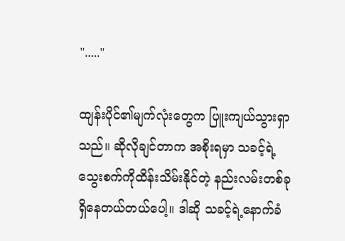"....."

ထျန်းပိုင်၏မျက်လုံးတွေက ပြူးကျယ်သွားရှာသည်။ ဆိုလိုချင်တာက အစိုးရမှာ သခင့်ရဲ့သွေးစက်ကိုထိန်းသိမ်းနိုင်တဲ့ နည်းလမ်းတစ်ခုရှိနေတယ်တယ်ပေါ့။ ဒါဆို သခင့်ရဲ့နောက်ခံ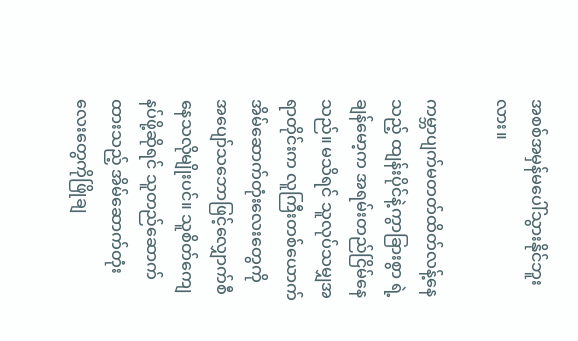အစစ်အမှန်မပေါ်သွားနိုင်ဘူးလား။

ကမ္ဘာပျက်မတတ်ထိတ်လန့်နေသည့် ထျန်းပိုင်နဲ့ကွာခြားစွာ ရဲ့ချန်မော့က အရမ်းတည်ငြိမ်နေသည်။ မသိရင် သူလုပ်သမျှအရာတိုင်းက လူကြီးတစ်ယောက်အိမ်ဆောက်တုံးလေးတွေကို အပျော်သဘောဖြင့်လျှောက်စီနေသလိုမျိုးပင်။ သူစိတ်ကျေနပ်ဖို့ဆိုရင် သူတည်ဆောက်ထားသည့် အိမ်ဆောက်တုံးလေးတွေကိုဖြိုချ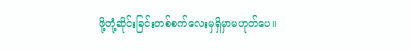ဖို့တုံ့ဆိုင်းခြင်းတစ်စက်လေးမှရှိမှာမဟုတ်ပေ။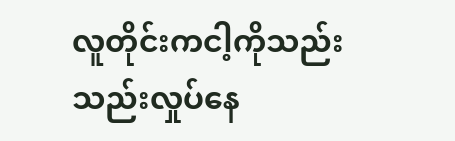လူတိုင်းကငါ့ကိုသည်းသည်းလှုပ်နေ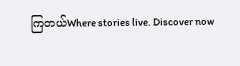ကြတယ်Where stories live. Discover now